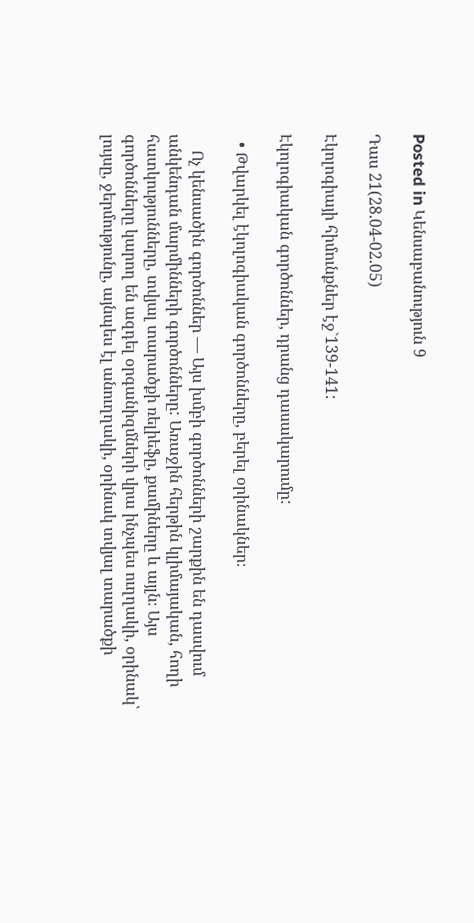Posted in Կենսաբանություն 9

Դաս 21(28.04-02.05)

Էկոլոգիայի հիմունքներ էջ`139-141:

Էկոլոգիական գործոններ, դրանց դասակարումը:

  • Թվարկել էկոլոգիական գործոնները, բերել օրինակներ։

    Ոչ կենսածին գործոններ — Այս խմբի գործոնների շարքին են դասվում անկենդան մարմինների գործոնները: Առաջին հերթին կլիմայական, հողի հատկությունները, տվյալ տարածքի ռելիեֆը, քամիները և այլն։ Այս գործոնները կարող են ազդել օրգանիզմների վրա ինչպես ուղղակի, օրինակ՝ լույսը, ջերմությունը, այնպես էլ անուղղակի, օրինակ տվյալ տարածքի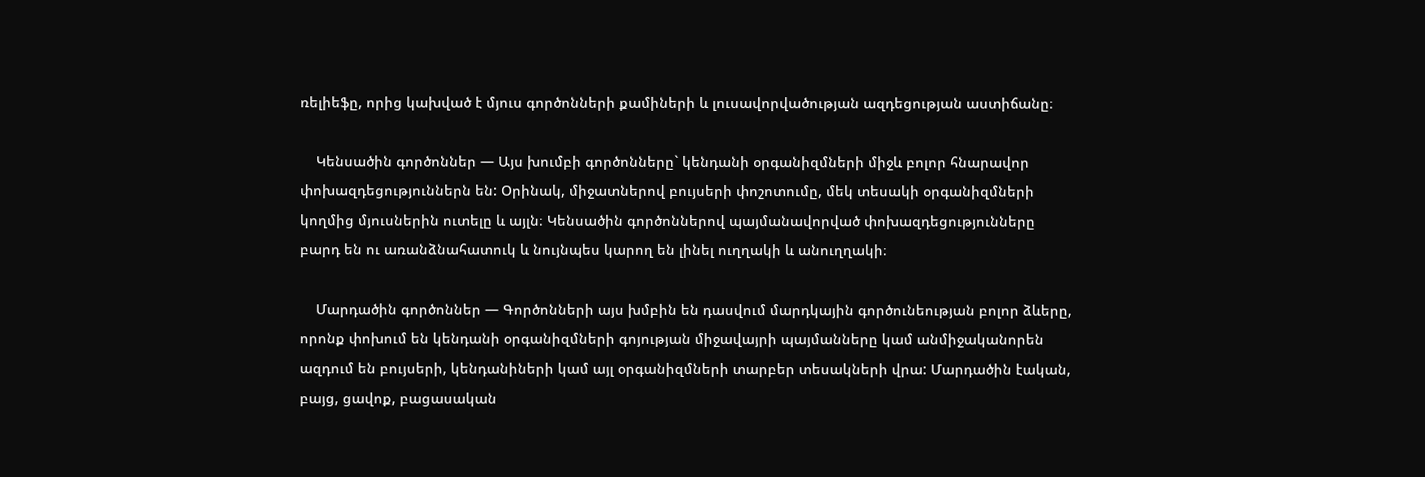ռելիեֆը, որից կախված է մյուս գործոնների քամիների և լուսավորվածության ազդեցության աստիճանը։

    Կենսածին գործոններ — Այս խումբի գործոնները` կենդանի օրգանիզմների միջև բոլոր հնարավոր փոխազդեցություններն են: Օրինակ, միջատներով բույսերի փոշոտումը, մեկ տեսակի օրգանիզմների կողմից մյուսներին ուտելը և այլն։ Կենսածին գործոններով պայմանավորված փոխազդեցությունները բարդ են ու առանձնահատուկ և նույնպես կարող են լինել ուղղակի և անուղղակի։

    Մարդածին գործոններ — Գործոնների այս խմբին են դասվում մարդկային գործունեության բոլոր ձևերը, որոնք փոխում են կենդանի օրգանիզմների գոյության միջավայրի պայմանները կամ անմիջականորեն ազդում են բույսերի, կենդանիների կամ այլ օրգանիզմների տարբեր տեսակների վրա: Մարդածին էական, բայց, ցավոք, բացասական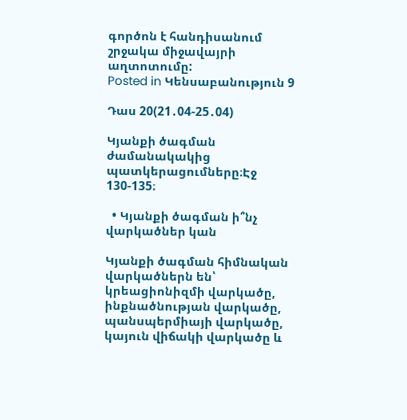գործոն է հանդիսանում շրջակա միջավայրի աղտոտումը:
Posted in Կենսաբանություն 9

Դաս 20(21․04-25․04)

Կյանքի ծագման ժամանակակից պատկերացումները։Էջ 130-135։

  • Կյանքի ծագման ի՞նչ վարկածներ կան

Կյանքի ծագման հիմնական վարկածներն են՝ կրեացիոնիզմի վարկածը, ինքնածնության վարկածը, պանսպերմիայի վարկածը, կայուն վիճակի վարկածը և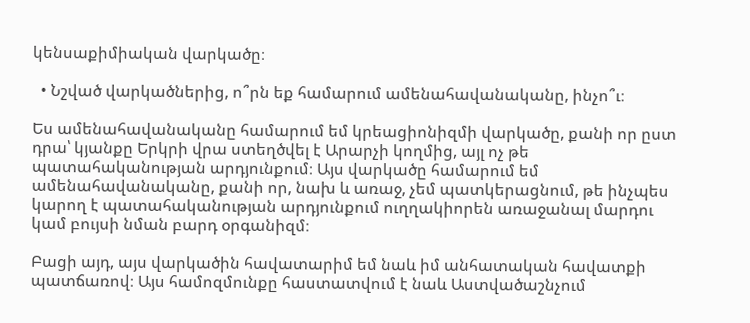կենսաքիմիական վարկածը։

  • Նշված վարկածներից, ո՞րն եք համարում ամենահավանականը, ինչո՞ւ։

Ես ամենահավանականը համարում եմ կրեացիոնիզմի վարկածը, քանի որ ըստ դրա՝ կյանքը Երկրի վրա ստեղծվել է Արարչի կողմից, այլ ոչ թե պատահականության արդյունքում։ Այս վարկածը համարում եմ ամենահավանականը, քանի որ, նախ և առաջ, չեմ պատկերացնում, թե ինչպես կարող է պատահականության արդյունքում ուղղակիորեն առաջանալ մարդու կամ բույսի նման բարդ օրգանիզմ։

Բացի այդ, այս վարկածին հավատարիմ եմ նաև իմ անհատական հավատքի պատճառով։ Այս համոզմունքը հաստատվում է նաև Աստվածաշնչում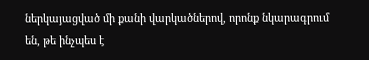ներկայացված մի քանի վարկածներով, որոնք նկարագրում են, թե ինչպես է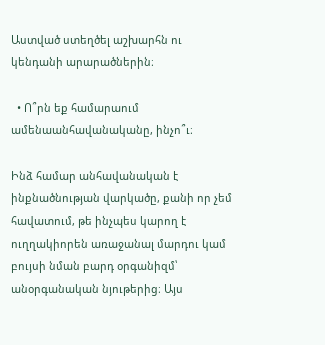Աստված ստեղծել աշխարհն ու կենդանի արարածներին։

  • Ո՞րն եք համարաում ամենաանհավանականը, ինչո՞ւ։

Ինձ համար անհավանական է ինքնածնության վարկածը, քանի որ չեմ հավատում, թե ինչպես կարող է ուղղակիորեն առաջանալ մարդու կամ բույսի նման բարդ օրգանիզմ՝ անօրգանական նյութերից։ Այս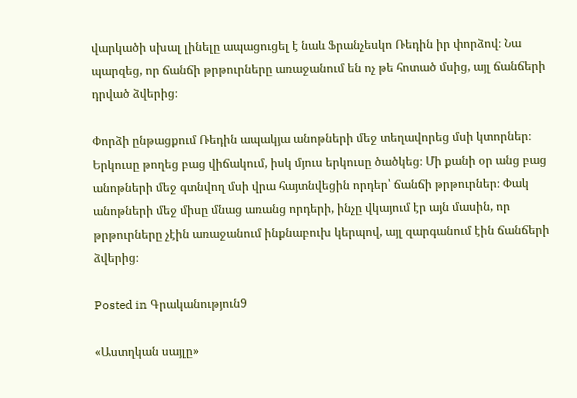վարկածի սխալ լինելը ապացուցել է նաև Ֆրանչեսկո Ռեդին իր փորձով։ Նա պարզեց, որ ճանճի թրթուրները առաջանում են ոչ թե հոտած մսից, այլ ճանճերի դրված ձվերից։

Փորձի ընթացքում Ռեդին ապակյա անոթների մեջ տեղավորեց մսի կտորներ։ Երկուսը թողեց բաց վիճակում, իսկ մյուս երկուսը ծածկեց։ Մի քանի օր անց բաց անոթների մեջ գտնվող մսի վրա հայտնվեցին որդեր՝ ճանճի թրթուրներ։ Փակ անոթների մեջ միսը մնաց առանց որդերի, ինչը վկայում էր այն մասին, որ թրթուրները չէին առաջանում ինքնաբուխ կերպով, այլ զարգանում էին ճանճերի ձվերից։

Posted in Գրականություն9

«Աստղկան սայլը»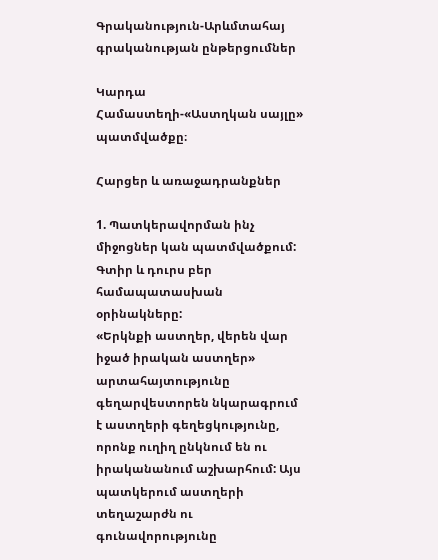Գրականություն-Արևմտահայ գրականության ընթերցումներ

Կարդա Համաստեղի-«Աստղկան սայլը» պատմվածքը։

Հարցեր և առաջադրանքներ

1. Պատկերավորման ինչ միջոցներ կան պատմվածքում: Գտիր և դուրս բեր համապատասխան օրինակները:
«Երկնքի աստղեր, վերեն վար իջած իրական աստղեր» արտահայտությունը գեղարվեստորեն նկարագրում է աստղերի գեղեցկությունը, որոնք ուղիղ ընկնում են ու իրականանում աշխարհում: Այս պատկերում աստղերի տեղաշարժն ու գունավորությունը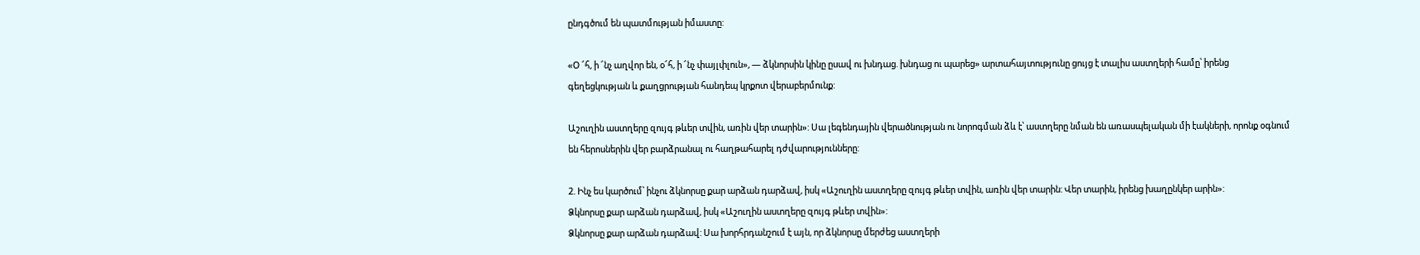ընդգծում են պատմության իմաստը:

«Օ ՜հ, ի ՜նչ աղվոր են, օ՜հ, ի ՜նչ փայլփլուն», — ձկնորսին կինը ըսավ ու խնդաց. խնդաց ու պարեց» արտահայտությունը ցույց է տալիս աստղերի համը՝ իրենց գեղեցկության և քաղցրության հանդեպ կրքոտ վերաբերմունք:

Աշուղին աստղերը զույգ թևեր տվին, առին վեր տարին»: Սա լեգենդային վերածնության ու նորոգման ձև է՝ աստղերը նման են առասպելական մի էակների, որոնք օգնում են հերոսներին վեր բարձրանալ ու հաղթահարել դժվարությունները:

2. Ինչ ես կարծում՝ ինչու ձկնորսը քար արձան դարձավ, իսկ «Աշուղին աստղերը զույգ թևեր տվին, առին վեր տարին: Վեր տարին, իրենց խաղընկեր արին»:
Ձկնորսը քար արձան դարձավ, իսկ «Աշուղին աստղերը զույգ թևեր տվին»:
Ձկնորսը քար արձան դարձավ: Սա խորհրդանշում է այն, որ ձկնորսը մերժեց աստղերի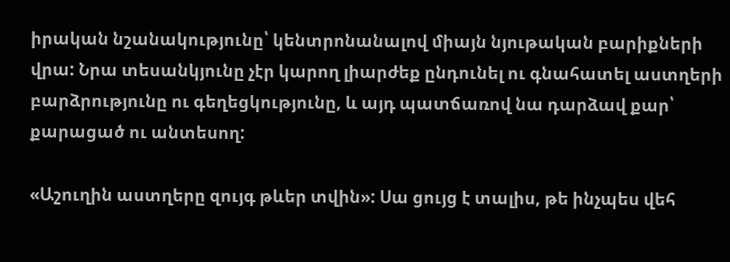իրական նշանակությունը՝ կենտրոնանալով միայն նյութական բարիքների վրա: Նրա տեսանկյունը չէր կարող լիարժեք ընդունել ու գնահատել աստղերի բարձրությունը ու գեղեցկությունը, և այդ պատճառով նա դարձավ քար՝ քարացած ու անտեսող:

«Աշուղին աստղերը զույգ թևեր տվին»: Սա ցույց է տալիս, թե ինչպես վեհ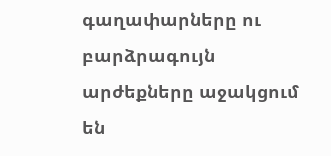գաղափարները ու բարձրագույն արժեքները աջակցում են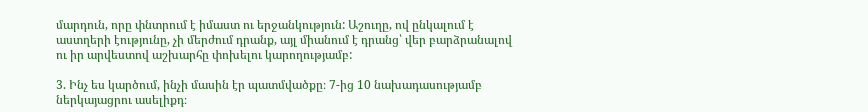մարդուն, որը փնտրում է իմաստ ու երջանկություն: Աշուղը, ով ընկալում է աստղերի էությունը, չի մերժում դրանք, այլ միանում է դրանց՝ վեր բարձրանալով ու իր արվեստով աշխարհը փոխելու կարողությամբ:

3. Ինչ ես կարծում, ինչի մասին էր պատմվածքը։ 7-ից 10 նախադասությամբ ներկայացրու ասելիքդ։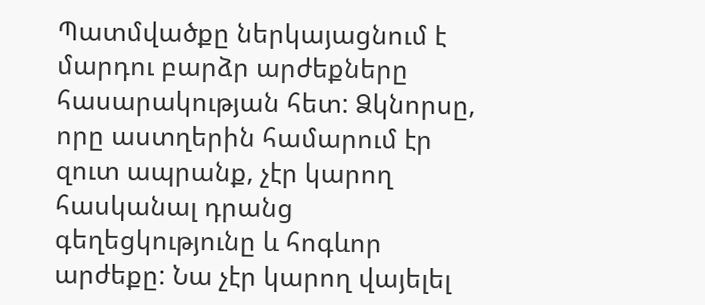Պատմվածքը ներկայացնում է մարդու բարձր արժեքները հասարակության հետ: Ձկնորսը, որը աստղերին համարում էր զուտ ապրանք, չէր կարող հասկանալ դրանց գեղեցկությունը և հոգևոր արժեքը: Նա չէր կարող վայելել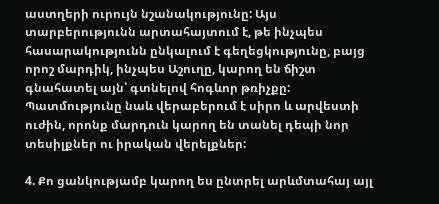աստղերի ուրույն նշանակությունը: Այս տարբերությունն արտահայտում է, թե ինչպես հասարակությունն ընկալում է գեղեցկությունը, բայց որոշ մարդիկ, ինչպես Աշուղը, կարող են ճիշտ գնահատել այն՝ գտնելով հոգևոր թռիչքը: Պատմությունը նաև վերաբերում է սիրո և արվեստի ուժին, որոնք մարդուն կարող են տանել դեպի նոր տեսիլքներ ու իրական վերելքներ:

4. Քո ցանկությամբ կարող ես ընտրել արևմտահայ այլ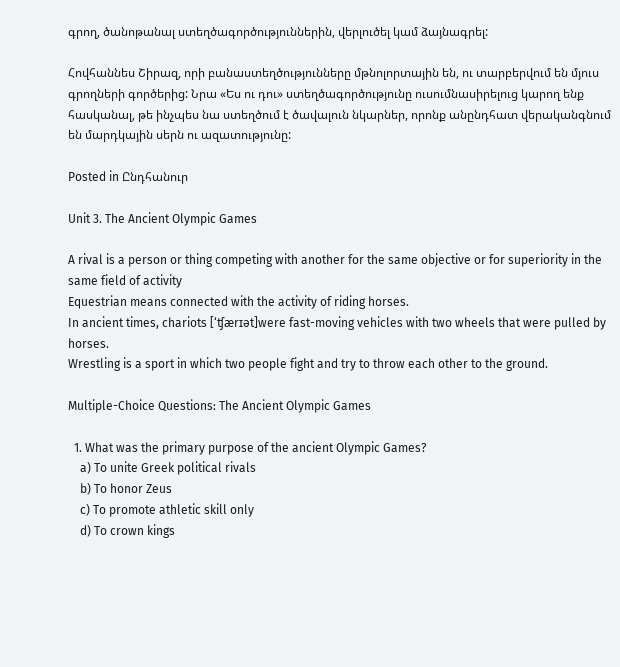գրող, ծանոթանալ ստեղծագործություններին, վերլուծել կամ ձայնագրել:

Հովհաննես Շիրազ, որի բանաստեղծությունները մթնոլորտային են, ու տարբերվում են մյուս գրողների գործերից: Նրա «Ես ու դու» ստեղծագործությունը ուսումնասիրելուց կարող ենք հասկանալ, թե ինչպես նա ստեղծում է ծավալուն նկարներ, որոնք անընդհատ վերականգնում են մարդկային սերն ու ազատությունը:

Posted in Ընդհանուր

Unit 3. The Ancient Olympic Games

A rival is a person or thing competing with another for the same objective or for superiority in the same field of activity
Equestrian means connected with the activity of riding horses.
In ancient times, chariots [‘ʧærɪət]were fast-moving vehicles with two wheels that were pulled by horses.
Wrestling is a sport in which two people fight and try to throw each other to the ground.

Multiple-Choice Questions: The Ancient Olympic Games

  1. What was the primary purpose of the ancient Olympic Games?
    a) To unite Greek political rivals
    b) To honor Zeus
    c) To promote athletic skill only
    d) To crown kings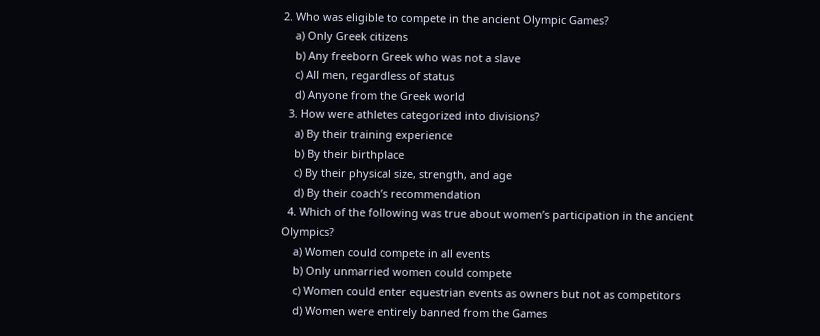2. Who was eligible to compete in the ancient Olympic Games?
    a) Only Greek citizens
    b) Any freeborn Greek who was not a slave
    c) All men, regardless of status
    d) Anyone from the Greek world
  3. How were athletes categorized into divisions?
    a) By their training experience
    b) By their birthplace
    c) By their physical size, strength, and age
    d) By their coach’s recommendation
  4. Which of the following was true about women’s participation in the ancient Olympics?
    a) Women could compete in all events
    b) Only unmarried women could compete
    c) Women could enter equestrian events as owners but not as competitors
    d) Women were entirely banned from the Games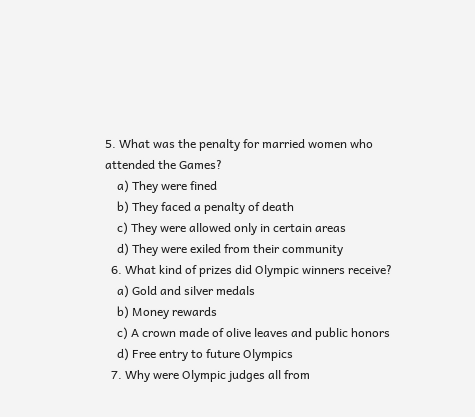5. What was the penalty for married women who attended the Games?
    a) They were fined
    b) They faced a penalty of death
    c) They were allowed only in certain areas
    d) They were exiled from their community
  6. What kind of prizes did Olympic winners receive?
    a) Gold and silver medals
    b) Money rewards
    c) A crown made of olive leaves and public honors
    d) Free entry to future Olympics
  7. Why were Olympic judges all from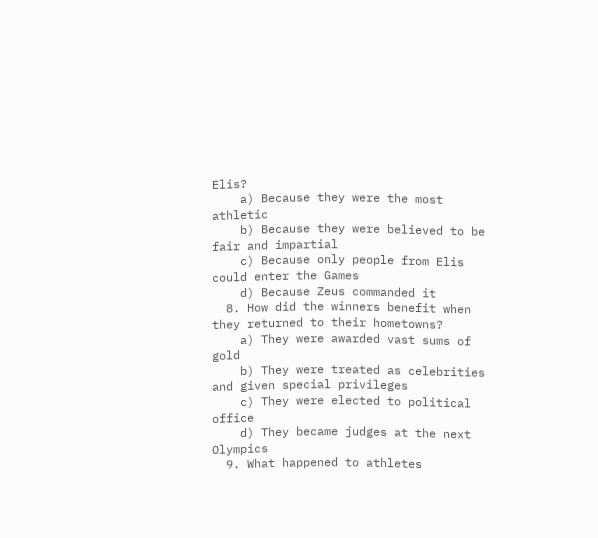Elis?
    a) Because they were the most athletic
    b) Because they were believed to be fair and impartial
    c) Because only people from Elis could enter the Games
    d) Because Zeus commanded it
  8. How did the winners benefit when they returned to their hometowns?
    a) They were awarded vast sums of gold
    b) They were treated as celebrities and given special privileges
    c) They were elected to political office
    d) They became judges at the next Olympics
  9. What happened to athletes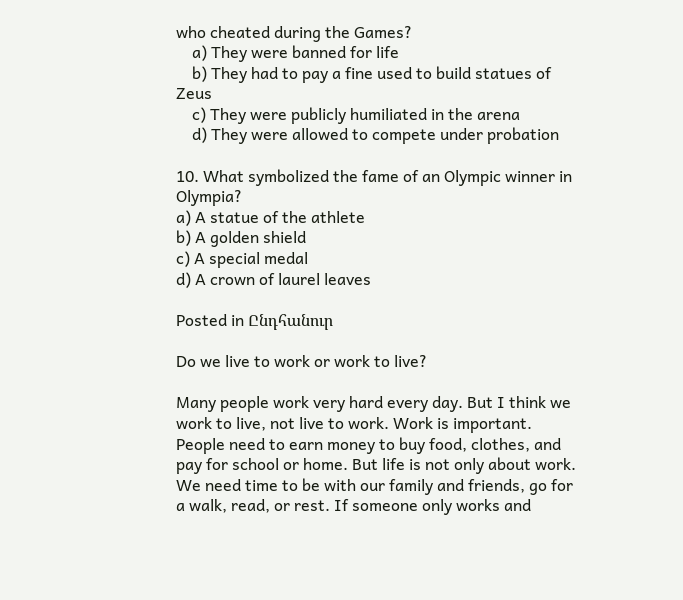who cheated during the Games?
    a) They were banned for life
    b) They had to pay a fine used to build statues of Zeus
    c) They were publicly humiliated in the arena
    d) They were allowed to compete under probation

10. What symbolized the fame of an Olympic winner in Olympia?
a) A statue of the athlete
b) A golden shield
c) A special medal
d) A crown of laurel leaves

Posted in Ընդհանուր

Do we live to work or work to live?

Many people work very hard every day. But I think we work to live, not live to work. Work is important. People need to earn money to buy food, clothes, and pay for school or home. But life is not only about work. We need time to be with our family and friends, go for a walk, read, or rest. If someone only works and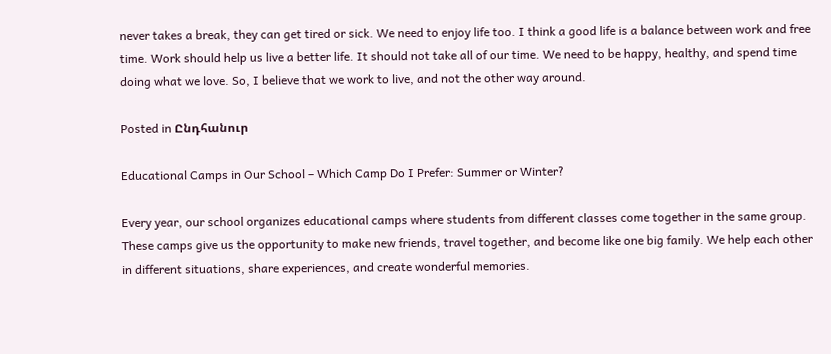never takes a break, they can get tired or sick. We need to enjoy life too. I think a good life is a balance between work and free time. Work should help us live a better life. It should not take all of our time. We need to be happy, healthy, and spend time doing what we love. So, I believe that we work to live, and not the other way around.

Posted in Ընդհանուր

Educational Camps in Our School – Which Camp Do I Prefer: Summer or Winter?

Every year, our school organizes educational camps where students from different classes come together in the same group. These camps give us the opportunity to make new friends, travel together, and become like one big family. We help each other in different situations, share experiences, and create wonderful memories.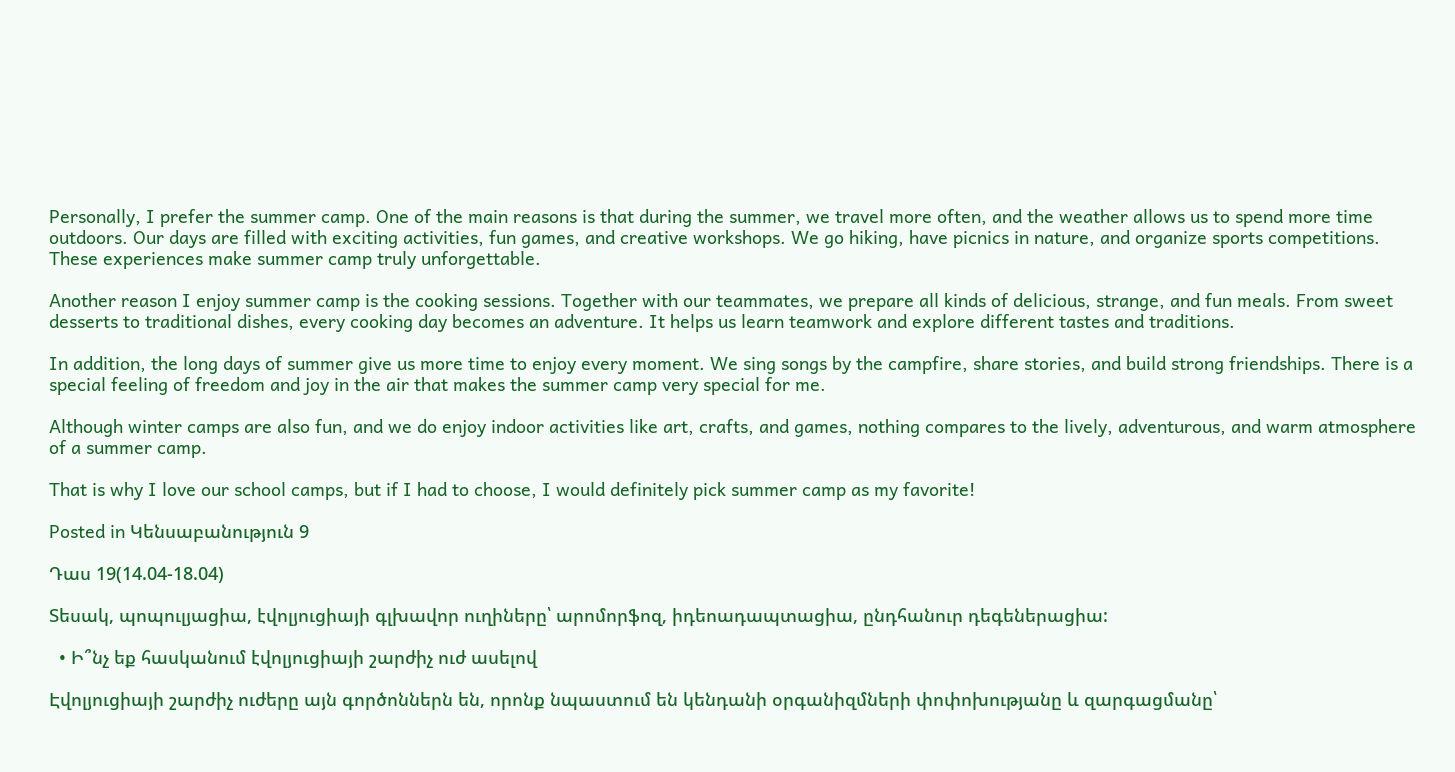Personally, I prefer the summer camp. One of the main reasons is that during the summer, we travel more often, and the weather allows us to spend more time outdoors. Our days are filled with exciting activities, fun games, and creative workshops. We go hiking, have picnics in nature, and organize sports competitions. These experiences make summer camp truly unforgettable.

Another reason I enjoy summer camp is the cooking sessions. Together with our teammates, we prepare all kinds of delicious, strange, and fun meals. From sweet desserts to traditional dishes, every cooking day becomes an adventure. It helps us learn teamwork and explore different tastes and traditions.

In addition, the long days of summer give us more time to enjoy every moment. We sing songs by the campfire, share stories, and build strong friendships. There is a special feeling of freedom and joy in the air that makes the summer camp very special for me.

Although winter camps are also fun, and we do enjoy indoor activities like art, crafts, and games, nothing compares to the lively, adventurous, and warm atmosphere of a summer camp.

That is why I love our school camps, but if I had to choose, I would definitely pick summer camp as my favorite!

Posted in Կենսաբանություն 9

Դաս 19(14.04-18.04)

Տեսակ, պոպուլյացիա, էվոլյուցիայի գլխավոր ուղիները՝ արոմորֆոզ, իդեոադապտացիա, ընդհանուր դեգեներացիա:

  • Ի՞նչ եք հասկանում էվոլյուցիայի շարժիչ ուժ ասելով

Էվոլյուցիայի շարժիչ ուժերը այն գործոններն են, որոնք նպաստում են կենդանի օրգանիզմների փոփոխությանը և զարգացմանը՝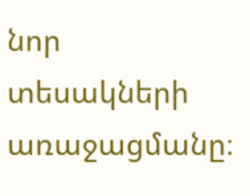նոր տեսակների առաջացմանը։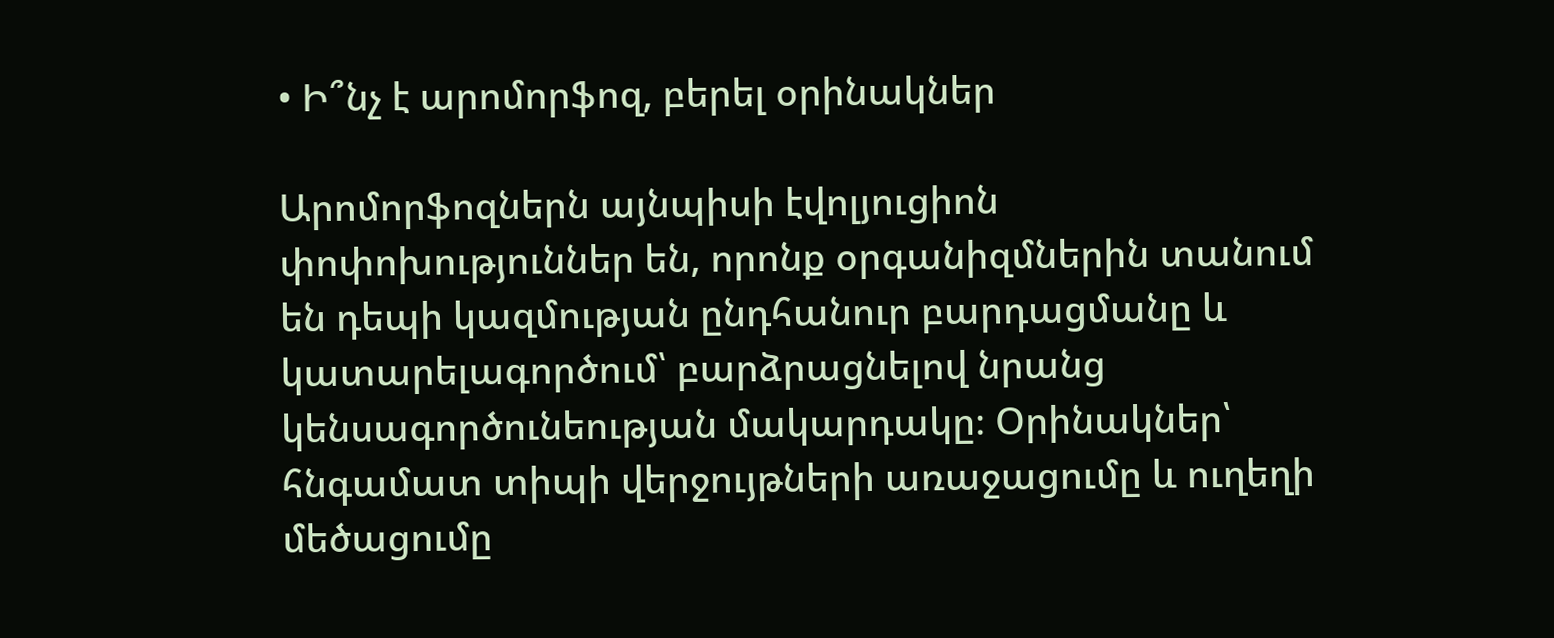• Ի՞նչ է արոմորֆոզ, բերել օրինակներ

Արոմորֆոզներն այնպիսի էվոլյուցիոն փոփոխություններ են, որոնք օրգանիզմներին տանում են դեպի կազմության ընդհանուր բարդացմանը և կատարելագործում՝ բարձրացնելով նրանց կենսագործունեության մակարդակը։ Օրինակներ՝ հնգամատ տիպի վերջույթների առաջացումը և ուղեղի մեծացումը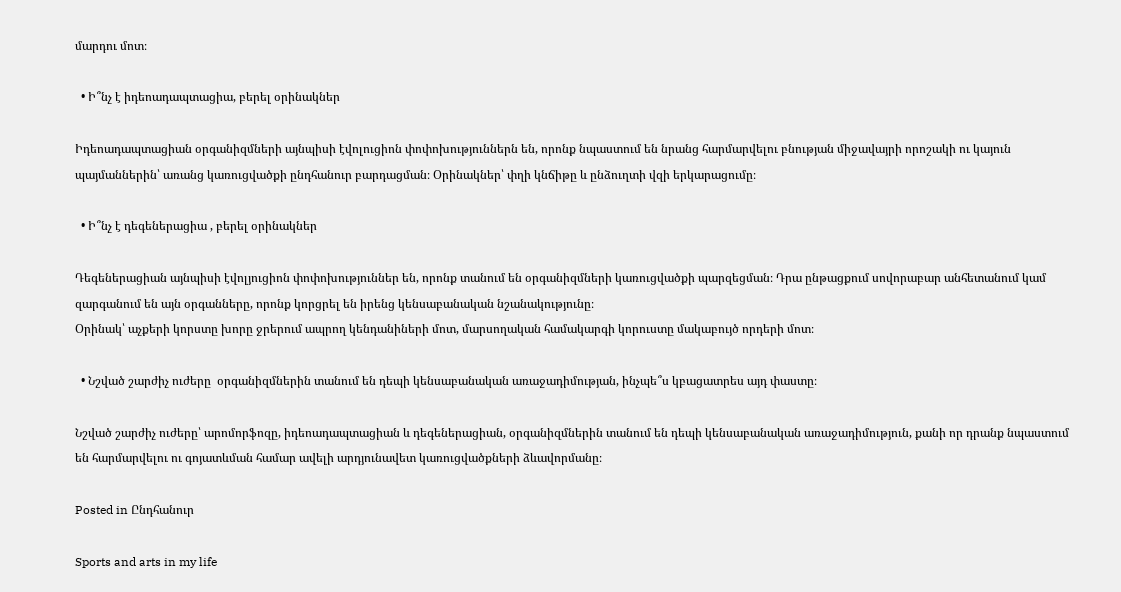մարդու մոտ։

  • Ի՞նչ է իդեոադապտացիա, բերել օրինակներ

Իդեոադապտացիան օրգանիզմների այնպիսի էվոլուցիոն փոփոխություններն են, որոնք նպաստում են նրանց հարմարվելու բնության միջավայրի որոշակի ու կայուն պայմաններին՝ առանց կառուցվածքի ընդհանուր բարդացման։ Օրինակներ՝ փղի կնճիթը և ընձուղտի վզի երկարացումը։

  • Ի՞նչ է դեգեներացիա , բերել օրինակներ

Դեգեներացիան այնպիսի էվոլյուցիոն փոփոխություններ են, որոնք տանում են օրգանիզմների կառուցվածքի պարզեցման։ Դրա ընթացքում սովորաբար անհետանում կամ զարգանում են այն օրգանները, որոնք կորցրել են իրենց կենսաբանական նշանակությունը։
Օրինակ՝ աչքերի կորստը խորը ջրերում ապրող կենդանիների մոտ, մարսողական համակարգի կորուստը մակաբույծ որդերի մոտ։

  • Նշված շարժիչ ուժերը  օրգանիզմներին տանում են դեպի կենսաբանական առաջադիմության, ինչպե՞ս կբացատրես այդ փաստը։

Նշված շարժիչ ուժերը՝ արոմորֆոզը, իդեոադապտացիան և դեգեներացիան, օրգանիզմներին տանում են դեպի կենսաբանական առաջադիմություն, քանի որ դրանք նպաստում են հարմարվելու ու գոյատևման համար ավելի արդյունավետ կառուցվածքների ձևավորմանը։

Posted in Ընդհանուր

Sports and arts in my life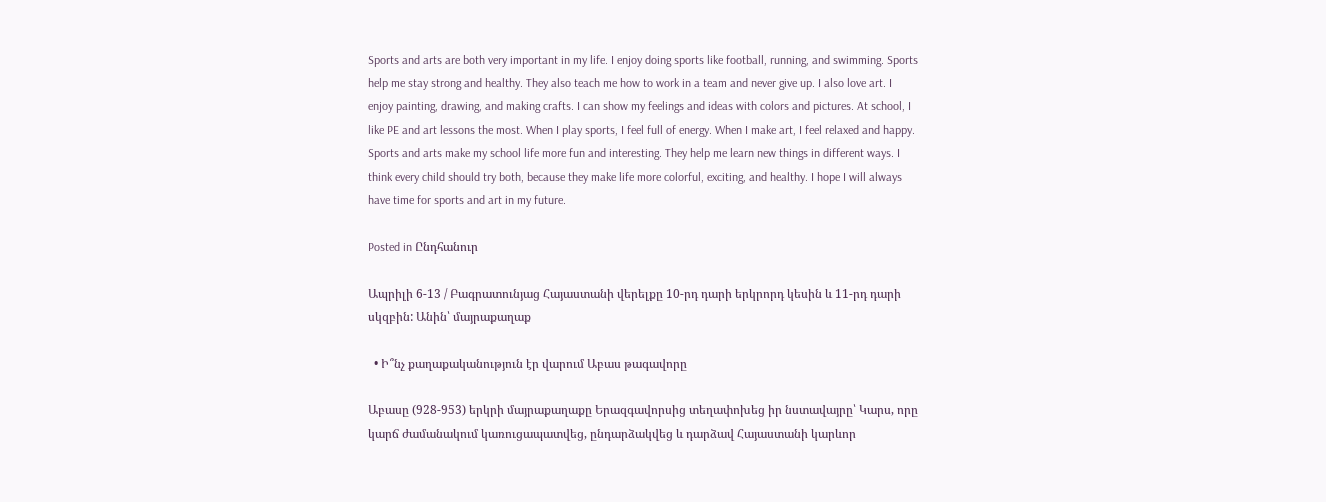Sports and arts are both very important in my life. I enjoy doing sports like football, running, and swimming. Sports help me stay strong and healthy. They also teach me how to work in a team and never give up. I also love art. I enjoy painting, drawing, and making crafts. I can show my feelings and ideas with colors and pictures. At school, I like PE and art lessons the most. When I play sports, I feel full of energy. When I make art, I feel relaxed and happy. Sports and arts make my school life more fun and interesting. They help me learn new things in different ways. I think every child should try both, because they make life more colorful, exciting, and healthy. I hope I will always have time for sports and art in my future.

Posted in Ընդհանուր

Ապրիլի 6-13 / Բագրատունյաց Հայաստանի վերելքը 10-րդ դարի երկրորդ կեսին և 11-րդ դարի սկզբին: Անին՝ մայրաքաղաք

  • Ի՞նչ քաղաքականություն էր վարում Աբաս թագավորը

Աբասը (928-953) երկրի մայրաքաղաքը Երազգավորսից տեղափոխեց իր նստավայրը՝ Կարս, որը կարճ ժամանակում կառուցապատվեց, ընդարձակվեց և դարձավ Հայաստանի կարևոր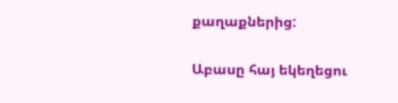քաղաքներից:

Աբասը հայ եկեղեցու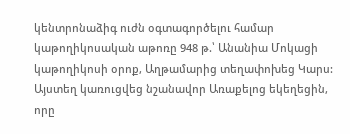կենտրոնաձիգ ուժն օգտագործելու համար կաթողիկոսական աթոռը 948 թ.՝ Անանիա Մոկացի կաթողիկոսի օրոք, Աղթամարից տեղափոխեց Կարս: Այստեղ կառուցվեց նշանավոր Առաքելոց եկեղեցին, որը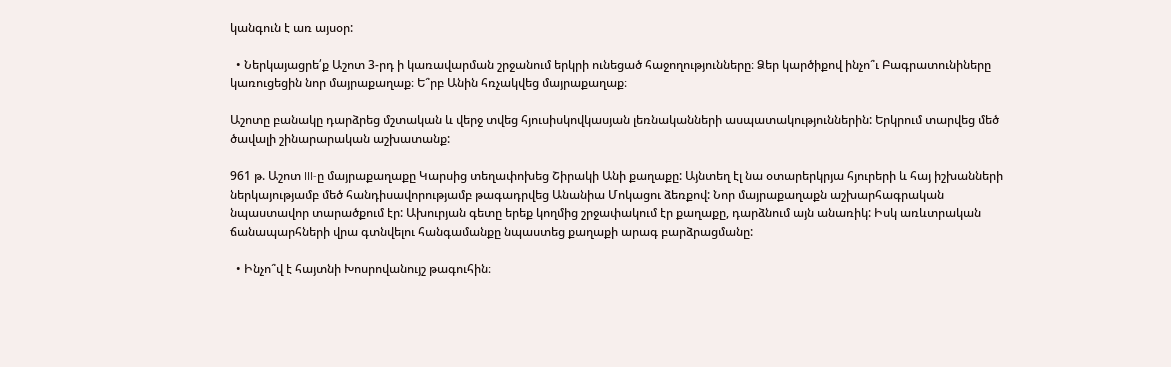կանգուն է առ այսօր:

  • Ներկայացրե՛ք Աշոտ 3-րդ ի կառավարման շրջանում երկրի ունեցած հաջողությունները։ Ձեր կարծիքով ինչո՞ւ Բագրատունիները կառուցեցին նոր մայրաքաղաք։ Ե՞րբ Անին հռչակվեց մայրաքաղաք։

Աշոտը բանակը դարձրեց մշտական և վերջ տվեց հյուսիսկովկասյան լեռնականների ասպատակություններին: Երկրում տարվեց մեծ ծավալի շինարարական աշխատանք:

961 թ. Աշոտ III-ը մայրաքաղաքը Կարսից տեղափոխեց Շիրակի Անի քաղաքը: Այնտեղ էլ նա օտարերկրյա հյուրերի և հայ իշխանների ներկայությամբ մեծ հանդիսավորությամբ թագադրվեց Անանիա Մոկացու ձեռքով: Նոր մայրաքաղաքն աշխարհագրական նպաստավոր տարածքում էր: Ախուրյան գետը երեք կողմից շրջափակում էր քաղաքը, դարձնում այն անառիկ: Իսկ առևտրական ճանապարհների վրա գտնվելու հանգամանքը նպաստեց քաղաքի արագ բարձրացմանը:

  • Ինչո՞վ է հայտնի Խոսրովանույշ թագուհին։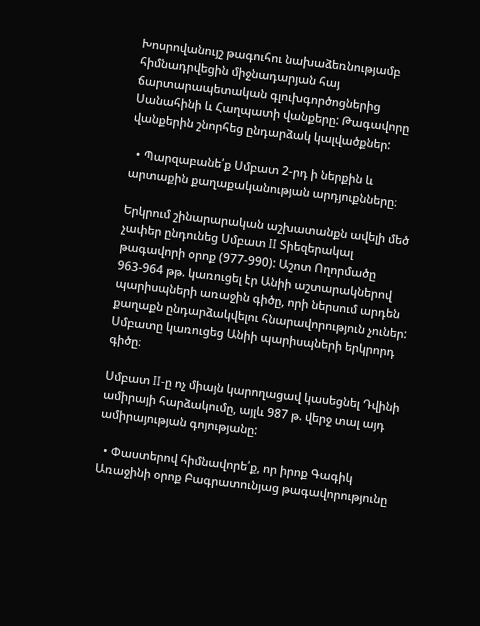Խոսրովանույշ թագուհու նախաձեռնությամբ հիմնադրվեցին միջնադարյան հայ ճարտարապետական գլուխգործոցներից Սանահինի և Հաղպատի վանքերը: Թագավորը վանքերին շնորհեց ընդարձակ կալվածքներ:

  • Պարզաբանե՛ք Սմբատ 2-րդ ի ներքին և արտաքին քաղաքականության արդյուքնները։

Երկրում շինարարական աշխատանքն ավելի մեծ չափեր ընդունեց Սմբատ II Տիեզերակալ թագավորի օրոք (977-990): Աշոտ Ողորմածը 963-964 թթ. կառուցել էր Անիի աշտարակներով պարիսպների առաջին գիծը, որի ներսում արդեն քաղաքն ընդարձակվելու հնարավորություն չուներ: Սմբատը կառուցեց Անիի պարիսպների երկրորդ գիծը։

Սմբատ II-ը ոչ միայն կարողացավ կասեցնել Դվինի ամիրայի հարձակումը, այլև 987 թ. վերջ տալ այդ ամիրայության գոյությանը:

  • Փաստերով հիմնավորե՛ք, որ իրոք Գագիկ Առաջինի օրոք Բագրատունյաց թագավորությունը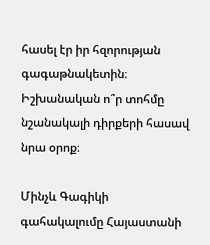հասել էր իր հզորության գագաթնակետին։ Իշխանական ո՞ր տոհմը նշանակալի դիրքերի հասավ նրա օրոք։

Մինչև Գագիկի գահակալումը Հայաստանի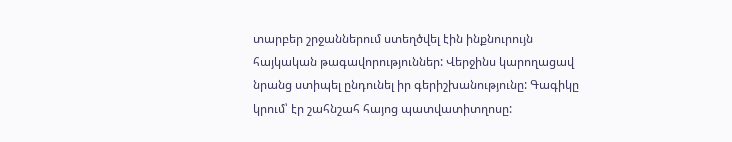տարբեր շրջաններում ստեղծվել էին ինքնուրույն հայկական թագավորություններ: Վերջինս կարողացավ նրանց ստիպել ընդունել իր գերիշխանությունը: Գագիկը կրում՝ էր շահնշահ հայոց պատվատիտղոսը: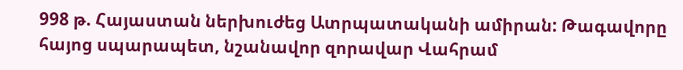998 թ. Հայաստան ներխուժեց Ատրպատականի ամիրան: Թագավորը հայոց սպարապետ, նշանավոր զորավար Վահրամ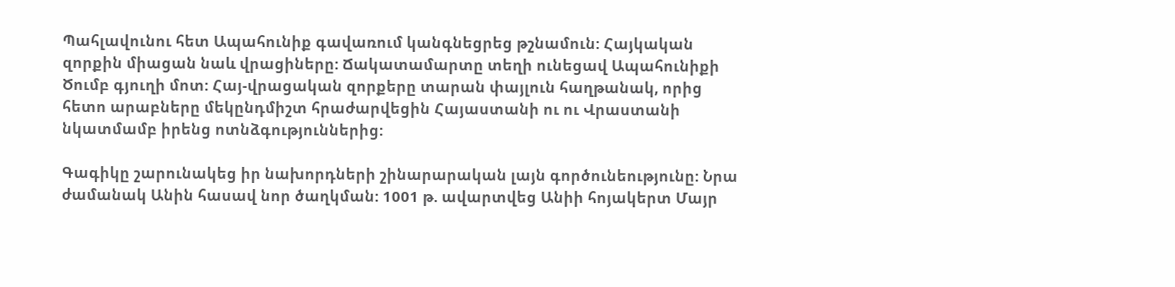Պահլավունու հետ Ապահունիք գավառում կանգնեցրեց թշնամուն: Հայկական զորքին միացան նաև վրացիները: Ճակատամարտը տեղի ունեցավ Ապահունիքի Ծումբ գյուղի մոտ: Հայ-վրացական զորքերը տարան փայլուն հաղթանակ, որից հետո արաբները մեկընդմիշտ հրաժարվեցին Հայաստանի ու ու Վրաստանի նկատմամբ իրենց ոտնձգություններից:

Գագիկը շարունակեց իր նախորդների շինարարական լայն գործունեությունը: Նրա ժամանակ Անին հասավ նոր ծաղկման: 1001 թ. ավարտվեց Անիի հոյակերտ Մայր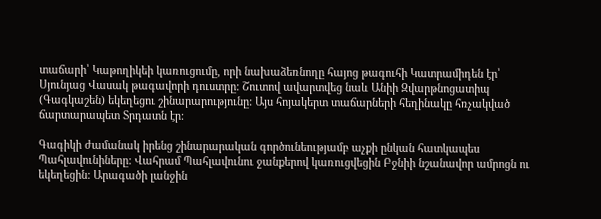տաճարի՝ Կաթողիկեի կառուցումը, որի նախաձեռնողը հայոց թագուհի Կատրամիդեն էր՝ Սյունյաց Վասակ թագավորի դուստրը: Շուտով ավարտվեց նաև Անիի Զվարթնոցատիպ (Գագկաշեն) եկեղեցու շինարարությունը: Այս հոյակերտ տաճարների հեղինակը հռչակված ճարտարապետ Տրդատն էր:

Գագիկի ժամանակ իրենց շինարարական գործունեությամբ աչքի ընկան հատկապես Պահլավունիները: Վահրամ Պահլավունու ջանքերով կառուցվեցին Բջնիի նշանավոր ամրոցն ու եկեղեցին: Արագածի լանջին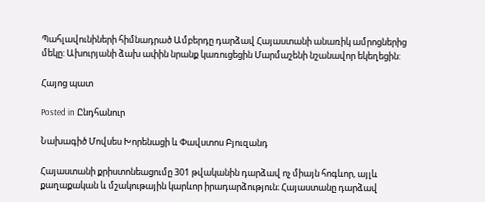Պահլավունիների հիմնադրած Ամբերդը դարձավ Հայաստանի անառիկ ամրոցներից մեկը: Ախուրյանի ձախ ափին նրանք կառուցեցին Մարմաշենի նշանավոր եկեղեցին:

Հայոց պատ

Posted in Ընդհանուր

Նախագիծ Մովսես Խորենացի և Փավստոս Բյուզանդ

Հայաստանի քրիստոնեացումը 301 թվականին դարձավ ոչ միայն հոգևոր, այլև քաղաքական և մշակութային կարևոր իրադարձություն։ Հայաստանը դարձավ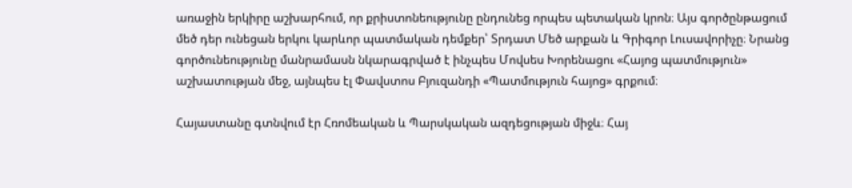առաջին երկիրը աշխարհում, որ քրիստոնեությունը ընդունեց որպես պետական կրոն։ Այս գործընթացում մեծ դեր ունեցան երկու կարևոր պատմական դեմքեր՝ Տրդատ Մեծ արքան և Գրիգոր Լուսավորիչը։ Նրանց գործունեությունը մանրամասն նկարագրված է ինչպես Մովսես Խորենացու «Հայոց պատմություն» աշխատության մեջ, այնպես էլ Փավստոս Բյուզանդի «Պատմություն հայոց» գրքում։

Հայաստանը գտնվում էր Հռոմեական և Պարսկական ազդեցության միջև։ Հայ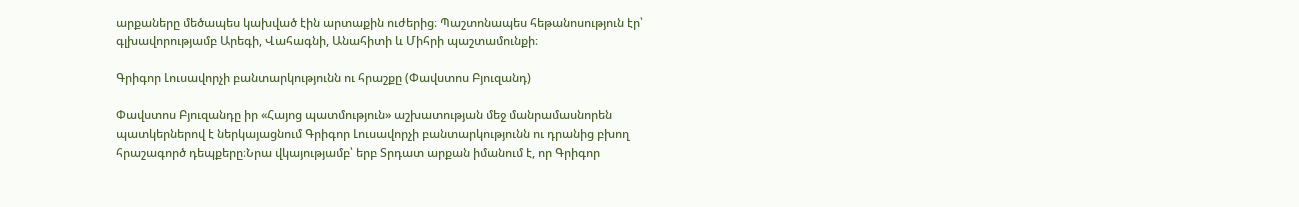արքաները մեծապես կախված էին արտաքին ուժերից։ Պաշտոնապես հեթանոսություն էր՝ գլխավորությամբ Արեգի, Վահագնի, Անահիտի և Միհրի պաշտամունքի։

Գրիգոր Լուսավորչի բանտարկությունն ու հրաշքը (Փավստոս Բյուզանդ)

Փավստոս Բյուզանդը իր «Հայոց պատմություն» աշխատության մեջ մանրամասնորեն պատկերներով է ներկայացնում Գրիգոր Լուսավորչի բանտարկությունն ու դրանից բխող հրաշագործ դեպքերը։Նրա վկայությամբ՝ երբ Տրդատ արքան իմանում է, որ Գրիգոր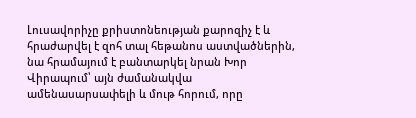Լուսավորիչը քրիստոնեության քարոզիչ է և հրաժարվել է զոհ տալ հեթանոս աստվածներին, նա հրամայում է բանտարկել նրան Խոր Վիրապում՝ այն ժամանակվա ամենասարսափելի և մութ հորում, որը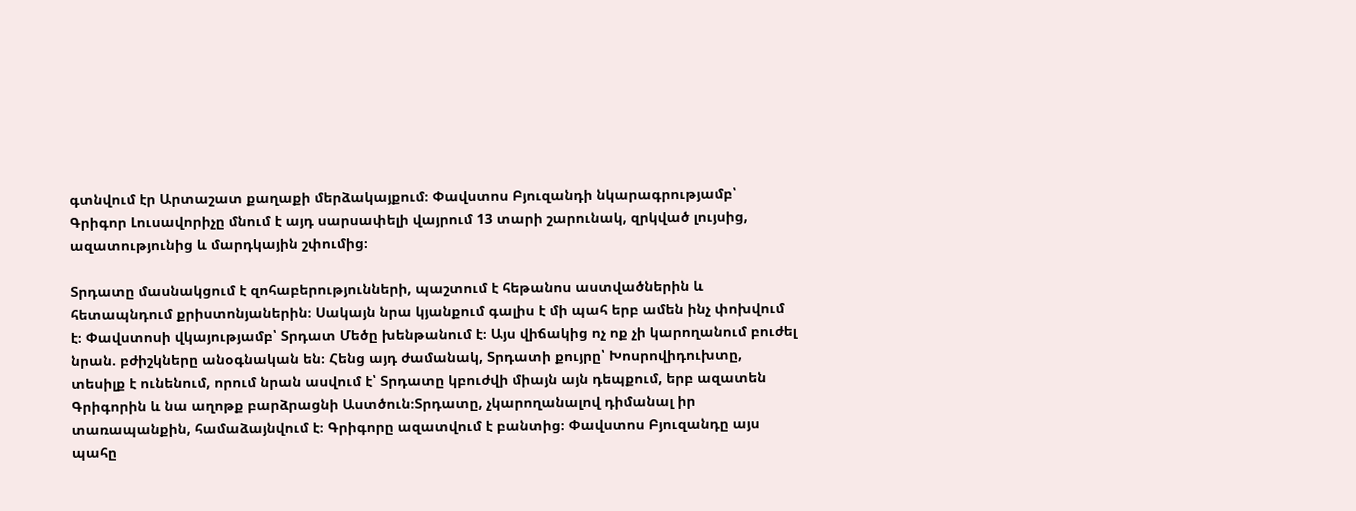գտնվում էր Արտաշատ քաղաքի մերձակայքում։ Փավստոս Բյուզանդի նկարագրությամբ՝ Գրիգոր Լուսավորիչը մնում է այդ սարսափելի վայրում 13 տարի շարունակ, զրկված լույսից, ազատությունից և մարդկային շփումից։

Տրդատը մասնակցում է զոհաբերությունների, պաշտում է հեթանոս աստվածներին և հետապնդում քրիստոնյաներին։ Սակայն նրա կյանքում գալիս է մի պահ երբ ամեն ինչ փոխվում է։ Փավստոսի վկայությամբ՝ Տրդատ Մեծը խենթանում է։ Այս վիճակից ոչ ոք չի կարողանում բուժել նրան. բժիշկները անօգնական են։ Հենց այդ ժամանակ, Տրդատի քույրը՝ Խոսրովիդուխտը, տեսիլք է ունենում, որում նրան ասվում է՝ Տրդատը կբուժվի միայն այն դեպքում, երբ ազատեն Գրիգորին և նա աղոթք բարձրացնի Աստծուն։Տրդատը, չկարողանալով դիմանալ իր տառապանքին, համաձայնվում է։ Գրիգորը ազատվում է բանտից։ Փավստոս Բյուզանդը այս պահը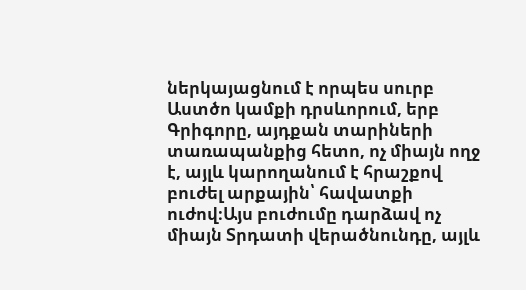ներկայացնում է որպես սուրբ Աստծո կամքի դրսևորում, երբ Գրիգորը, այդքան տարիների տառապանքից հետո, ոչ միայն ողջ է, այլև կարողանում է հրաշքով բուժել արքային՝ հավատքի ուժով։Այս բուժումը դարձավ ոչ միայն Տրդատի վերածնունդը, այլև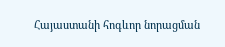Հայաստանի հոգևոր նորացման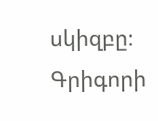սկիզբը։ Գրիգորի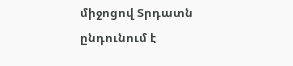միջոցով Տրդատն ընդունում է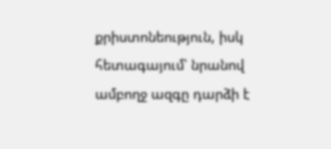քրիստոնեություն, իսկ հետագայում՝ նրանով ամբողջ ազգը դարձի է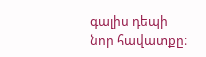գալիս դեպի նոր հավատքը։